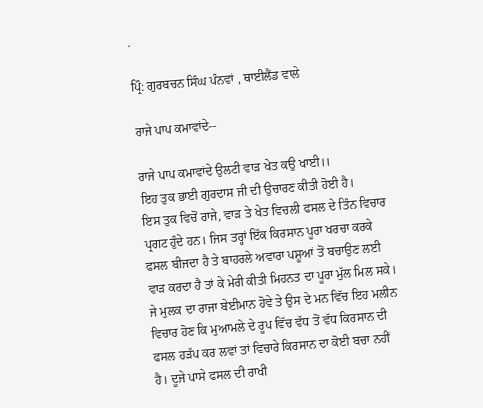.

ਪ੍ਰਿੰ: ਗੁਰਬਚਨ ਸਿੰਘ ਪੰਨਵਾਂ , ਥਾਈਲੈਂਡ ਵਾਲੇ

ਰਾਜੇ ਪਾਪ ਕਮਾਵਾਂਦੇ--

ਰਾਜੇ ਪਾਪ ਕਮਾਵਾਂਦੇ ਉਲਟੀ ਵਾੜ ਖੇਤ ਕਉ ਖਾਈ।।
ਇਹ ਤੁਕ ਭਾਈ ਗੁਰਦਾਸ ਜੀ ਦੀ ਉਚਾਰਣ ਕੀਤੀ ਹੋਈ ਹੈ।
ਇਸ ਤੁਕ ਵਿਚੋਂ ਰਾਜੇ, ਵਾੜ ਤੇ ਖੇਤ ਵਿਚਲੀ ਫਸਲ ਦੇ ਤਿੰਨ ਵਿਚਾਰ ਪ੍ਰਗਟ ਹੁੰਦੇ ਹਨ। ਜਿਸ ਤਰ੍ਹਾਂ ਇੱਕ ਕਿਰਸਾਨ ਪੂਰਾ ਖਰਚਾ ਕਰਕੇ ਫਸਲ ਬੀਜਦਾ ਹੈ ਤੇ ਬਾਹਰਲੇ ਅਵਾਰਾ ਪਸ਼ੂਆਂ ਤੋਂ ਬਚਾਉਣ ਲਈ ਵਾੜ ਕਰਦਾ ਹੈ ਤਾਂ ਕੇ ਮੇਰੀ ਕੀਤੀ ਮਿਹਨਤ ਦਾ ਪੂਰਾ ਮੁੱਲ ਮਿਲ ਸਕੇ।
ਜੇ ਮੁਲਕ ਦਾ ਰਾਜਾ ਬੇਈਮਾਨ ਹੋਵੇ ਤੇ ਉਸ ਦੇ ਮਨ ਵਿੱਚ ਇਹ ਮਲੀਨ ਵਿਚਾਰ ਹੋਣ ਕਿ ਮੁਆਮਲੇ ਦੇ ਰੂਪ ਵਿੱਚ ਵੱਧ ਤੋਂ ਵੱਧ ਕਿਰਸਾਨ ਦੀ ਫਸਲ ਹੜੱਪ ਕਰ ਲਵਾਂ ਤਾਂ ਵਿਚਾਰੇ ਕਿਰਸਾਨ ਦਾ ਕੋਈ ਬਚਾ ਨਹੀਂ ਹੈ। ਦੂਜੇ ਪਾਸੇ ਫਸਲ ਦੀ ਰਾਖੀ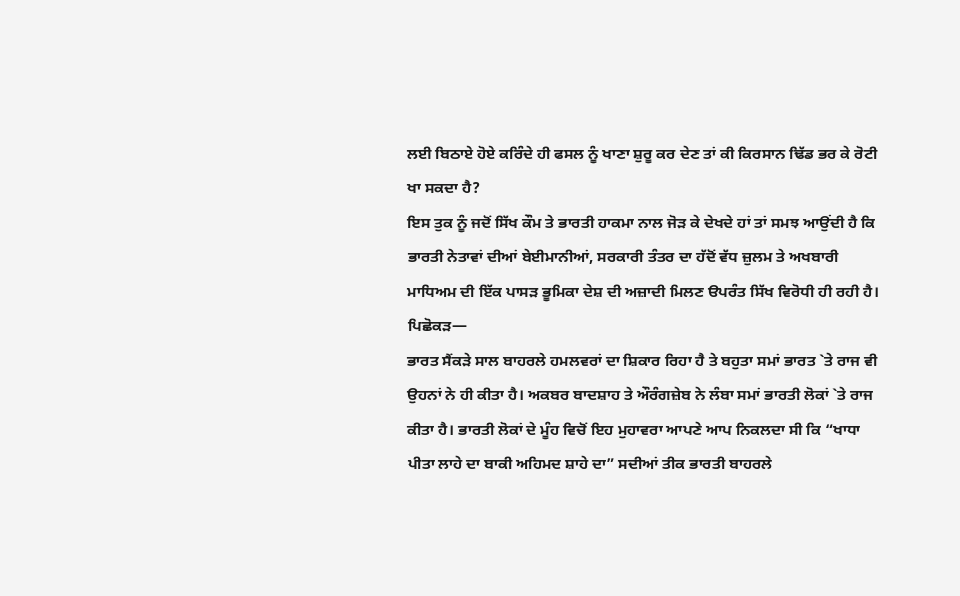ਲਈ ਬਿਠਾਏ ਹੋਏ ਕਰਿੰਦੇ ਹੀ ਫਸਲ ਨੂੰ ਖਾਣਾ ਸ਼ੁਰੂ ਕਰ ਦੇਣ ਤਾਂ ਕੀ ਕਿਰਸਾਨ ਢਿੱਡ ਭਰ ਕੇ ਰੋਟੀ ਖਾ ਸਕਦਾ ਹੈ?
ਇਸ ਤੁਕ ਨੂੰ ਜਦੋਂ ਸਿੱਖ ਕੌਮ ਤੇ ਭਾਰਤੀ ਹਾਕਮਾ ਨਾਲ ਜੋੜ ਕੇ ਦੇਖਦੇ ਹਾਂ ਤਾਂ ਸਮਝ ਆਉਂਦੀ ਹੈ ਕਿ ਭਾਰਤੀ ਨੇਤਾਵਾਂ ਦੀਆਂ ਬੇਈਮਾਨੀਆਂ, ਸਰਕਾਰੀ ਤੰਤਰ ਦਾ ਹੱਦੋਂ ਵੱਧ ਜ਼ੁਲਮ ਤੇ ਅਖਬਾਰੀ ਮਾਧਿਅਮ ਦੀ ਇੱਕ ਪਾਸੜ ਭੂਮਿਕਾ ਦੇਸ਼ ਦੀ ਅਜ਼ਾਦੀ ਮਿਲਣ ੳਪਰੰਤ ਸਿੱਖ ਵਿਰੋਧੀ ਹੀ ਰਹੀ ਹੈ।
ਪਿਛੋਕੜ—
ਭਾਰਤ ਸੈਂਕੜੇ ਸਾਲ ਬਾਹਰਲੇ ਹਮਲਵਰਾਂ ਦਾ ਸ਼ਿਕਾਰ ਰਿਹਾ ਹੈ ਤੇ ਬਹੁਤਾ ਸਮਾਂ ਭਾਰਤ `ਤੇ ਰਾਜ ਵੀ ਉਹਨਾਂ ਨੇ ਹੀ ਕੀਤਾ ਹੈ। ਅਕਬਰ ਬਾਦਸ਼ਾਹ ਤੇ ਔਰੰਗਜ਼ੇਬ ਨੇ ਲੰਬਾ ਸਮਾਂ ਭਾਰਤੀ ਲੋਕਾਂ `ਤੇ ਰਾਜ ਕੀਤਾ ਹੈ। ਭਾਰਤੀ ਲੋਕਾਂ ਦੇ ਮੂੰਹ ਵਿਚੋਂ ਇਹ ਮੁਹਾਵਰਾ ਆਪਣੇ ਆਪ ਨਿਕਲਦਾ ਸੀ ਕਿ “ਖਾਧਾ ਪੀਤਾ ਲਾਹੇ ਦਾ ਬਾਕੀ ਅਹਿਮਦ ਸ਼ਾਹੇ ਦਾ” ਸਦੀਆਂ ਤੀਕ ਭਾਰਤੀ ਬਾਹਰਲੇ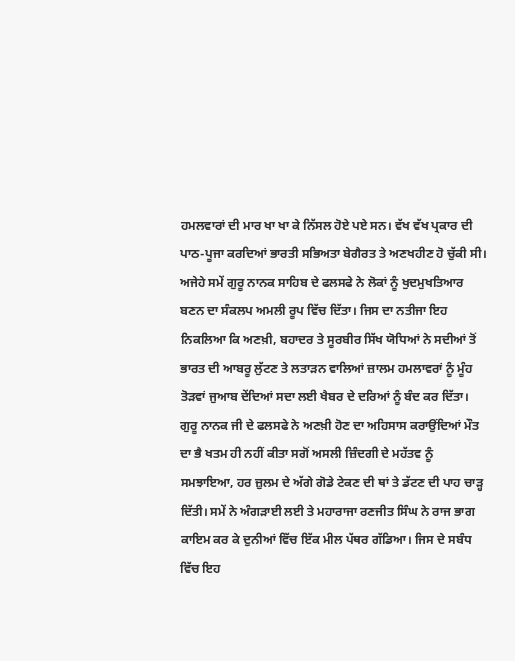ਹਮਲਵਾਰਾਂ ਦੀ ਮਾਰ ਖਾ ਖਾ ਕੇ ਨਿੱਸਲ ਹੋਏ ਪਏ ਸਨ। ਵੱਖ ਵੱਖ ਪ੍ਰਕਾਰ ਦੀ ਪਾਠ-ਪੂਜਾ ਕਰਦਿਆਂ ਭਾਰਤੀ ਸਭਿਅਤਾ ਬੇਗੈਰਤ ਤੇ ਅਣਖਹੀਣ ਹੋ ਚੁੱਕੀ ਸੀ। ਅਜੇਹੇ ਸਮੇਂ ਗੁਰੂ ਨਾਨਕ ਸਾਹਿਬ ਦੇ ਫਲਸਫੇ ਨੇ ਲੋਕਾਂ ਨੂੰ ਖੁਦਮੁਖਤਿਆਰ ਬਣਨ ਦਾ ਸੰਕਲਪ ਅਮਲੀ ਰੂਪ ਵਿੱਚ ਦਿੱਤਾ। ਜਿਸ ਦਾ ਨਤੀਜਾ ਇਹ ਨਿਕਲਿਆ ਕਿ ਅਣਖ਼ੀ, ਬਹਾਦਰ ਤੇ ਸੂਰਬੀਰ ਸਿੱਖ ਯੋਧਿਆਂ ਨੇ ਸਦੀਆਂ ਤੋਂ ਭਾਰਤ ਦੀ ਆਬਰੂ ਲੁੱਟਣ ਤੇ ਲਤਾੜਨ ਵਾਲਿਆਂ ਜ਼ਾਲਮ ਹਮਲਾਵਰਾਂ ਨੂੰ ਮੂੰਹ ਤੋੜਵਾਂ ਜੁਆਬ ਦੇਂਦਿਆਂ ਸਦਾ ਲਈ ਖੈਬਰ ਦੇ ਦਰਿਆਂ ਨੂੰ ਬੰਦ ਕਰ ਦਿੱਤਾ। ਗੁਰੂ ਨਾਨਕ ਜੀ ਦੇ ਫਲਸਫੇ ਨੇ ਅਣਖ਼ੀ ਹੋਣ ਦਾ ਅਹਿਸਾਸ ਕਰਾਉਂਦਿਆਂ ਮੌਤ ਦਾ ਭੈ ਖਤਮ ਹੀ ਨਹੀਂ ਕੀਤਾ ਸਗੋਂ ਅਸਲੀ ਜ਼ਿੰਦਗੀ ਦੇ ਮਹੱਤਵ ਨੂੰ ਸਮਝਾਇਆ, ਹਰ ਜ਼ੁਲਮ ਦੇ ਅੱਗੇ ਗੋਡੇ ਟੇਕਣ ਦੀ ਥਾਂ ਤੇ ਡੱਟਣ ਦੀ ਪਾਹ ਚਾੜ੍ਹ ਦਿੱਤੀ। ਸਮੇਂ ਨੇ ਅੰਗੜਾਈ ਲਈ ਤੇ ਮਹਾਰਾਜਾ ਰਣਜੀਤ ਸਿੰਘ ਨੇ ਰਾਜ ਭਾਗ ਕਾਇਮ ਕਰ ਕੇ ਦੁਨੀਆਂ ਵਿੱਚ ਇੱਕ ਮੀਲ ਪੱਥਰ ਗੱਡਿਆ। ਜਿਸ ਦੇ ਸਬੰਧ ਵਿੱਚ ਇਹ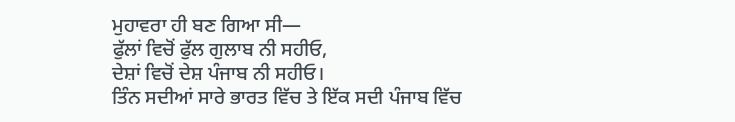ਮੁਹਾਵਰਾ ਹੀ ਬਣ ਗਿਆ ਸੀ—
ਫੁੱਲਾਂ ਵਿਚੋਂ ਫੁੱਲ ਗੁਲਾਬ ਨੀ ਸਹੀਓ,
ਦੇਸ਼ਾਂ ਵਿਚੋਂ ਦੇਸ਼ ਪੰਜਾਬ ਨੀ ਸਹੀਓ।
ਤਿੰਨ ਸਦੀਆਂ ਸਾਰੇ ਭਾਰਤ ਵਿੱਚ ਤੇ ਇੱਕ ਸਦੀ ਪੰਜਾਬ ਵਿੱਚ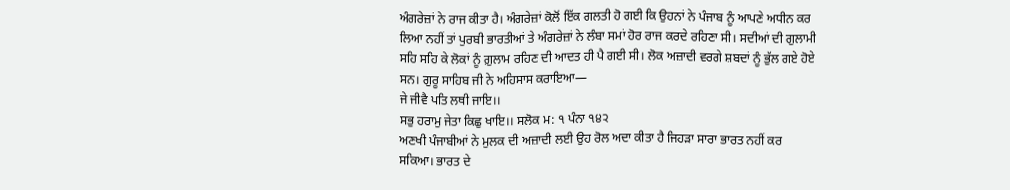ਅੰਗਰੇਜ਼ਾਂ ਨੇ ਰਾਜ ਕੀਤਾ ਹੈ। ਅੰਗਰੇਜ਼ਾਂ ਕੋਲੋਂ ਇੱਕ ਗਲਤੀ ਹੋ ਗਈ ਕਿ ਉਹਨਾਂ ਨੇ ਪੰਜਾਬ ਨੂੰ ਆਪਣੇ ਅਧੀਨ ਕਰ ਲਿਆ ਨਹੀਂ ਤਾਂ ਪੁਰਬੀ ਭਾਰਤੀਆਂ ਤੇ ਅੰਗਰੇਜ਼ਾਂ ਨੇ ਲੰਬਾ ਸਮਾਂ ਹੋਰ ਰਾਜ ਕਰਦੇ ਰਹਿਣਾ ਸੀ। ਸਦੀਆਂ ਦੀ ਗੁਲਾਮੀ ਸਹਿ ਸਹਿ ਕੇ ਲੋਕਾਂ ਨੂੰ ਗ਼ੁਲਾਮ ਰਹਿਣ ਦੀ ਆਦਤ ਹੀ ਪੈ ਗਈ ਸੀ। ਲੋਕ ਅਜ਼ਾਦੀ ਵਰਗੇ ਸ਼ਬਦਾਂ ਨੂੰ ਭੁੱਲ ਗਏ ਹੋਏ ਸਨ। ਗੁਰੂ ਸਾਹਿਬ ਜੀ ਨੇ ਅਹਿਸਾਸ ਕਰਾਇਆ—
ਜੇ ਜੀਵੈ ਪਤਿ ਲਥੀ ਜਾਇ।।
ਸਭੁ ਹਰਾਮੁ ਜੇਤਾ ਕਿਛੁ ਖਾਇ।। ਸਲੋਕ ਮ: ੧ ਪੰਨਾ ੧੪੨
ਅਣਖੀ ਪੰਜਾਬੀਆਂ ਨੇ ਮੁਲਕ ਦੀ ਅਜ਼ਾਦੀ ਲਈ ਉਹ ਰੋਲ ਅਦਾ ਕੀਤਾ ਹੈ ਜਿਹੜਾ ਸਾਰਾ ਭਾਰਤ ਨਹੀਂ ਕਰ ਸਕਿਆ। ਭਾਰਤ ਦੇ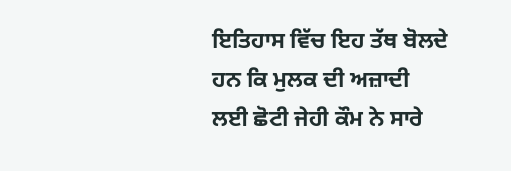ਇਤਿਹਾਸ ਵਿੱਚ ਇਹ ਤੱਥ ਬੋਲਦੇ ਹਨ ਕਿ ਮੁਲਕ ਦੀ ਅਜ਼ਾਦੀ ਲਈ ਛੋਟੀ ਜੇਹੀ ਕੌਮ ਨੇ ਸਾਰੇ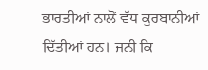ਭਾਰਤੀਆਂ ਨਾਲੋਂ ਵੱਧ ਕੁਰਬਾਨੀਆਂ ਦਿੱਤੀਆਂ ਹਨ। ਜਨੀ ਕਿ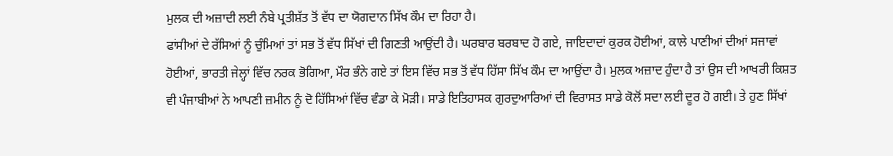ਮੁਲਕ ਦੀ ਅਜ਼ਾਦੀ ਲਈ ਨੰਬੇ ਪ੍ਰਤੀਸ਼ੱਤ ਤੋਂ ਵੱਧ ਦਾ ਯੋਗਦਾਨ ਸਿੱਖ ਕੌਮ ਦਾ ਰਿਹਾ ਹੈ।
ਫਾਂਸੀਆਂ ਦੇ ਰੱਸਿਆਂ ਨੂੰ ਚੁੰਮਿਆਂ ਤਾਂ ਸਭ ਤੋਂ ਵੱਧ ਸਿੱਖਾਂ ਦੀ ਗਿਣਤੀ ਆਉਂਦੀ ਹੈ। ਘਰਬਾਰ ਬਰਬਾਦ ਹੋ ਗਏ, ਜਾਇਦਾਦਾਂ ਕੁਰਕ ਹੋਈਆਂ, ਕਾਲੇ ਪਾਣੀਆਂ ਦੀਆਂ ਸਜਾਵਾਂ ਹੋਈਆਂ, ਭਾਰਤੀ ਜੇਲ੍ਹਾਂ ਵਿੱਚ ਨਰਕ ਭੋਗਿਆ, ਮੌਰ ਭੰਨੇ ਗਏ ਤਾਂ ਇਸ ਵਿੱਚ ਸਭ ਤੋਂ ਵੱਧ ਹਿੱਸਾ ਸਿੱਖ ਕੌਮ ਦਾ ਆਉਂਦਾ ਹੈ। ਮੁਲਕ ਅਜ਼ਾਦ ਹੁੰਦਾ ਹੈ ਤਾਂ ਉਸ ਦੀ ਆਖਰੀ ਕਿਸ਼ਤ ਵੀ ਪੰਜਾਬੀਆਂ ਨੇ ਆਪਣੀ ਜ਼ਮੀਨ ਨੂੰ ਦੋ ਹਿੱਸਿਆਂ ਵਿੱਚ ਵੰਡਾ ਕੇ ਮੋੜੀ। ਸਾਡੇ ਇਤਿਹਾਸਕ ਗੁਰਦੁਆਰਿਆਂ ਦੀ ਵਿਰਾਸਤ ਸਾਡੇ ਕੋਲੋਂ ਸਦਾ ਲਈ ਦੂਰ ਹੋ ਗਈ। ਤੇ ਹੁਣ ਸਿੱਖਾਂ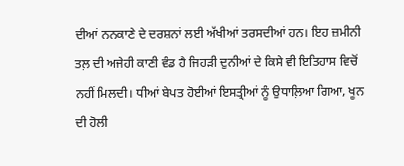ਦੀਆਂ ਨਨਕਾਣੇ ਦੇ ਦਰਸ਼ਨਾਂ ਲਈ ਅੱਖੀਆਂ ਤਰਸਦੀਆਂ ਹਨ। ਇਹ ਜ਼ਮੀਨੀ ਤਲ਼ ਦੀ ਅਜੇਹੀ ਕਾਣੀ ਵੰਡ ਹੈ ਜਿਹੜੀ ਦੁਨੀਆਂ ਦੇ ਕਿਸੇ ਵੀ ਇਤਿਹਾਸ ਵਿਚੋਂ ਨਹੀਂ ਮਿਲਦੀ। ਧੀਆਂ ਬੇਪਤ ਹੋਈਆਂ ਇਸਤ੍ਰੀਆਂ ਨੂੰ ਉਧਾਲ਼ਿਆ ਗਿਆ, ਖੂਨ ਦੀ ਹੋਲੀ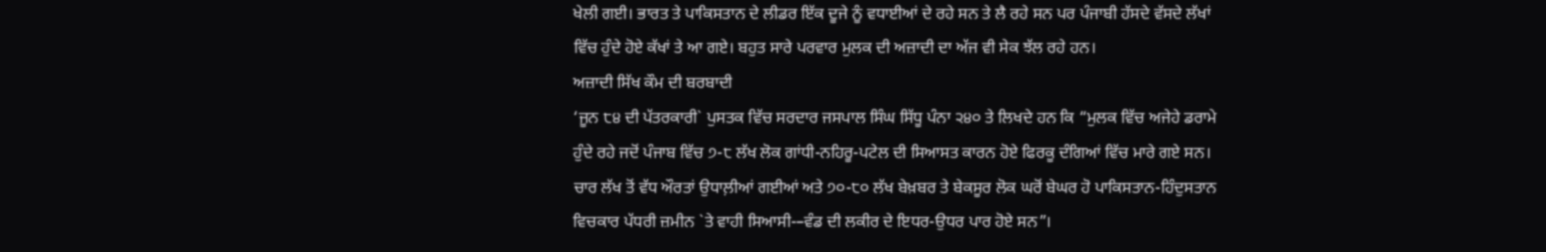ਖੇਲੀ ਗਈ। ਭਾਰਤ ਤੇ ਪਾਕਿਸਤਾਨ ਦੇ ਲੀਡਰ ਇੱਕ ਦੂਜੇ ਨੂੰ ਵਧਾਈਆਂ ਦੇ ਰਹੇ ਸਨ ਤੇ ਲੈ ਰਹੇ ਸਨ ਪਰ ਪੰਜਾਬੀ ਹੱਸਦੇ ਵੱਸਦੇ ਲੱਖਾਂ ਵਿੱਚ ਹੁੰਦੇ ਹੋਏ ਕੱਖਾਂ ਤੇ ਆ ਗਏ। ਬਹੁਤ ਸਾਰੇ ਪਰਵਾਰ ਮੁਲਕ ਦੀ ਅਜ਼ਾਦੀ ਦਾ ਅੱਜ ਵੀ ਸੇਕ ਝੱਲ ਰਹੇ ਹਨ।
ਅਜ਼ਾਦੀ ਸਿੱਖ ਕੌਮ ਦੀ ਬਰਬਾਦੀ
‘ਜੂਨ ੮੪ ਦੀ ਪੱਤਰਕਾਰੀ` ਪੁਸਤਕ ਵਿੱਚ ਸਰਦਾਰ ਜਸਪਾਲ ਸਿੰਘ ਸਿੱਧੂ ਪੰਨਾ ੨੪੦ ਤੇ ਲਿਖਦੇ ਹਨ ਕਿ “ਮੁਲਕ ਵਿੱਚ ਅਜੇਹੇ ਡਰਾਮੇ ਹੁੰਦੇ ਰਹੇ ਜਦੋਂ ਪੰਜਾਬ ਵਿੱਚ ੭-੮ ਲੱਖ ਲੋਕ ਗਾਂਧੀ-ਨਹਿਰੂ-ਪਟੇਲ ਦੀ ਸਿਆਸਤ ਕਾਰਨ ਹੋਏ ਫਿਰਕੂ ਦੰਗਿਆਂ ਵਿੱਚ ਮਾਰੇ ਗਏ ਸਨ। ਚਾਰ ਲੱਖ ਤੋਂ ਵੱਧ ਔਰਤਾਂ ਉਧਾਲ਼ੀਆਂ ਗਈਆਂ ਅਤੇ ੭੦-੮੦ ਲੱਖ ਬੇਖ਼ਬਰ ਤੇ ਬੇਕਸੂਰ ਲੋਕ ਘਰੋਂ ਬੇਘਰ ਹੋ ਪਾਕਿਸਤਾਨ-ਹਿੰਦੁਸਤਾਨ ਵਿਚਕਾਰ ਪੱਧਰੀ ਜ਼ਮੀਨ `ਤੇ ਵਾਹੀ ਸਿਆਸੀ-–ਵੰਡ ਦੀ ਲਕੀਰ ਦੇ ਇਧਰ-ਉਧਰ ਪਾਰ ਹੋਏ ਸਨ”।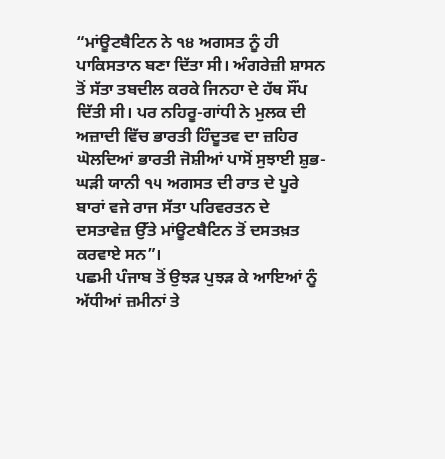“ਮਾਂਊਟਬੈਟਿਨ ਨੇ ੧੪ ਅਗਸਤ ਨੂੰ ਹੀ ਪਾਕਿਸਤਾਨ ਬਣਾ ਦਿੱਤਾ ਸੀ। ਅੰਗਰੇਜ਼ੀ ਸ਼ਾਸਨ ਤੋਂ ਸੱਤਾ ਤਬਦੀਲ ਕਰਕੇ ਜਿਨਹਾ ਦੇ ਹੱਥ ਸੌਂਪ ਦਿੱਤੀ ਸੀ। ਪਰ ਨਹਿਰੂ-ਗਾਂਧੀ ਨੇ ਮੁਲਕ ਦੀ ਅਜ਼ਾਦੀ ਵਿੱਚ ਭਾਰਤੀ ਹਿੰਦੂਤਵ ਦਾ ਜ਼ਹਿਰ ਘੋਲਦਿਆਂ ਭਾਰਤੀ ਜੋਸ਼ੀਆਂ ਪਾਸੋਂ ਸੁਝਾਈ ਸ਼ੁਭ-ਘੜੀ ਯਾਨੀ ੧੫ ਅਗਸਤ ਦੀ ਰਾਤ ਦੇ ਪੂਰੇ ਬਾਰਾਂ ਵਜੇ ਰਾਜ ਸੱਤਾ ਪਰਿਵਰਤਨ ਦੇ ਦਸਤਾਵੇਜ਼ ਉੱਤੇ ਮਾਂਊਟਬੈਟਿਨ ਤੋਂ ਦਸਤਖ਼ਤ ਕਰਵਾਏ ਸਨ”।
ਪਛਮੀ ਪੰਜਾਬ ਤੋਂ ਉਝੜ ਪੁਝੜ ਕੇ ਆਇਆਂ ਨੂੰ ਅੱਧੀਆਂ ਜ਼ਮੀਨਾਂ ਤੇ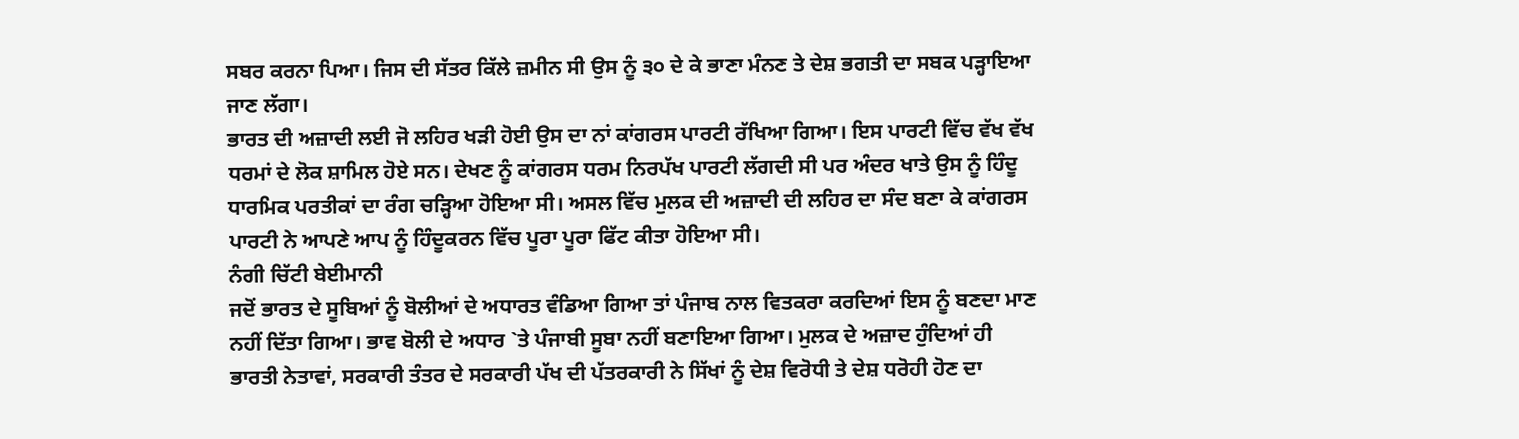ਸਬਰ ਕਰਨਾ ਪਿਆ। ਜਿਸ ਦੀ ਸੱਤਰ ਕਿੱਲੇ ਜ਼ਮੀਨ ਸੀ ਉਸ ਨੂੰ ੩੦ ਦੇ ਕੇ ਭਾਣਾ ਮੰਨਣ ਤੇ ਦੇਸ਼ ਭਗਤੀ ਦਾ ਸਬਕ ਪੜ੍ਹਾਇਆ ਜਾਣ ਲੱਗਾ।
ਭਾਰਤ ਦੀ ਅਜ਼ਾਦੀ ਲਈ ਜੋ ਲਹਿਰ ਖੜੀ ਹੋਈ ਉਸ ਦਾ ਨਾਂ ਕਾਂਗਰਸ ਪਾਰਟੀ ਰੱਖਿਆ ਗਿਆ। ਇਸ ਪਾਰਟੀ ਵਿੱਚ ਵੱਖ ਵੱਖ ਧਰਮਾਂ ਦੇ ਲੋਕ ਸ਼ਾਮਿਲ ਹੋਏ ਸਨ। ਦੇਖਣ ਨੂੰ ਕਾਂਗਰਸ ਧਰਮ ਨਿਰਪੱਖ ਪਾਰਟੀ ਲੱਗਦੀ ਸੀ ਪਰ ਅੰਦਰ ਖਾਤੇ ਉਸ ਨੂੰ ਹਿੰਦੂ ਧਾਰਮਿਕ ਪਰਤੀਕਾਂ ਦਾ ਰੰਗ ਚੜ੍ਹਿਆ ਹੋਇਆ ਸੀ। ਅਸਲ ਵਿੱਚ ਮੁਲਕ ਦੀ ਅਜ਼ਾਦੀ ਦੀ ਲਹਿਰ ਦਾ ਸੰਦ ਬਣਾ ਕੇ ਕਾਂਗਰਸ ਪਾਰਟੀ ਨੇ ਆਪਣੇ ਆਪ ਨੂੰ ਹਿੰਦੂਕਰਨ ਵਿੱਚ ਪੂਰਾ ਪੂਰਾ ਫਿੱਟ ਕੀਤਾ ਹੋਇਆ ਸੀ।
ਨੰਗੀ ਚਿੱਟੀ ਬੇਈਮਾਨੀ
ਜਦੋਂ ਭਾਰਤ ਦੇ ਸੂਬਿਆਂ ਨੂੰ ਬੋਲੀਆਂ ਦੇ ਅਧਾਰਤ ਵੰਡਿਆ ਗਿਆ ਤਾਂ ਪੰਜਾਬ ਨਾਲ ਵਿਤਕਰਾ ਕਰਦਿਆਂ ਇਸ ਨੂੰ ਬਣਦਾ ਮਾਣ ਨਹੀਂ ਦਿੱਤਾ ਗਿਆ। ਭਾਵ ਬੋਲੀ ਦੇ ਅਧਾਰ `ਤੇ ਪੰਜਾਬੀ ਸੂਬਾ ਨਹੀਂ ਬਣਾਇਆ ਗਿਆ। ਮੁਲਕ ਦੇ ਅਜ਼ਾਦ ਹੁੰਦਿਆਂ ਹੀ ਭਾਰਤੀ ਨੇਤਾਵਾਂ, ਸਰਕਾਰੀ ਤੰਤਰ ਦੇ ਸਰਕਾਰੀ ਪੱਖ ਦੀ ਪੱਤਰਕਾਰੀ ਨੇ ਸਿੱਖਾਂ ਨੂੰ ਦੇਸ਼ ਵਿਰੋਧੀ ਤੇ ਦੇਸ਼ ਧਰੋਹੀ ਹੋਣ ਦਾ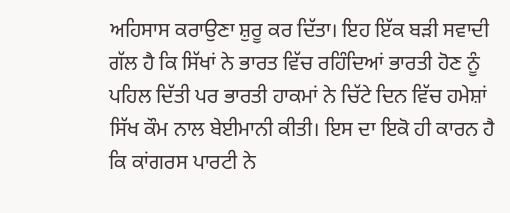ਅਹਿਸਾਸ ਕਰਾਉਣਾ ਸ਼ੁਰੂ ਕਰ ਦਿੱਤਾ। ਇਹ ਇੱਕ ਬੜੀ ਸਵਾਦੀ ਗੱਲ ਹੈ ਕਿ ਸਿੱਖਾਂ ਨੇ ਭਾਰਤ ਵਿੱਚ ਰਹਿੰਦਿਆਂ ਭਾਰਤੀ ਹੋਣ ਨੂੰ ਪਹਿਲ ਦਿੱਤੀ ਪਰ ਭਾਰਤੀ ਹਾਕਮਾਂ ਨੇ ਚਿੱਟੇ ਦਿਨ ਵਿੱਚ ਹਮੇਸ਼ਾਂ ਸਿੱਖ ਕੌਮ ਨਾਲ ਬੇਈਮਾਨੀ ਕੀਤੀ। ਇਸ ਦਾ ਇਕੋ ਹੀ ਕਾਰਨ ਹੈ ਕਿ ਕਾਂਗਰਸ ਪਾਰਟੀ ਨੇ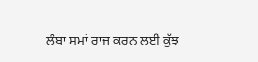ਲੰਬਾ ਸਮਾਂ ਰਾਜ ਕਰਨ ਲਈ ਕੁੱਝ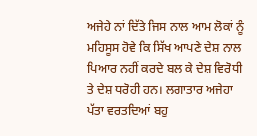ਅਜੇਹੇ ਨਾਂ ਦਿੱਤੇ ਜਿਸ ਨਾਲ ਆਮ ਲੋਕਾਂ ਨੂੰ ਮਹਿਸੂਸ ਹੋਵੇ ਕਿ ਸਿੱਖ ਆਪਣੇ ਦੇਸ਼ ਨਾਲ ਪਿਆਰ ਨਹੀਂ ਕਰਦੇ ਬਲ ਕੇ ਦੇਸ਼ ਵਿਰੋਧੀ ਤੇ ਦੇਸ਼ ਧਰੋਹੀ ਹਨ। ਲਗਾਤਾਰ ਅਜੇਹਾ ਪੱਤਾ ਵਰਤਦਿਆਂ ਬਹੁ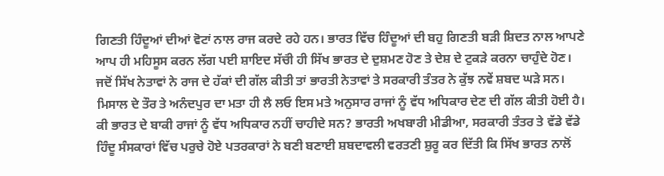ਗਿਣਤੀ ਹਿੰਦੂਆਂ ਦੀਆਂ ਵੋਟਾਂ ਨਾਲ ਰਾਜ ਕਰਦੇ ਰਹੇ ਹਨ। ਭਾਰਤ ਵਿੱਚ ਹਿੰਦੂਆਂ ਦੀ ਬਹੁ ਗਿਣਤੀ ਬੜੀ ਸ਼ਿਦਤ ਨਾਲ ਆਪਣੇ ਆਪ ਹੀ ਮਹਿਸੂਸ ਕਰਨ ਲੱਗ ਪਈ ਸ਼ਾਇਦ ਸੱਚਂੀ ਹੀ ਸਿੱਖ ਭਾਰਤ ਦੇ ਦੁਸ਼ਮਣ ਹੋਣ ਤੇ ਦੇਸ਼ ਦੇ ਟੁਕੜੇ ਕਰਨਾ ਚਾਹੁੰਦੇ ਹੋਣ।
ਜਦੋਂ ਸਿੱਖ ਨੇਤਾਵਾਂ ਨੇ ਰਾਜ ਦੇ ਹੱਕਾਂ ਦੀ ਗੱਲ ਕੀਤੀ ਤਾਂ ਭਾਰਤੀ ਨੇਤਾਵਾਂ ਤੇ ਸਰਕਾਰੀ ਤੰਤਰ ਨੇ ਕੁੱਝ ਨਵੇਂ ਸ਼ਬਦ ਘੜੇ ਸਨ। ਮਿਸਾਲ ਦੇ ਤੌਰ ਤੇ ਅਨੰਦਪੁਰ ਦਾ ਮਤਾ ਹੀ ਲੈ ਲਓ ਇਸ ਮਤੇ ਅਨੁਸਾਰ ਰਾਜਾਂ ਨੂੰ ਵੱਧ ਅਧਿਕਾਰ ਦੇਣ ਦੀ ਗੱਲ ਕੀਤੀ ਹੋਈ ਹੈ। ਕੀ ਭਾਰਤ ਦੇ ਬਾਕੀ ਰਾਜਾਂ ਨੂੰ ਵੱਧ ਅਧਿਕਾਰ ਨਹੀਂ ਚਾਹੀਦੇ ਸਨ? ਭਾਰਤੀ ਅਖਬਾਰੀ ਮੀਡੀਆ, ਸਰਕਾਰੀ ਤੰਤਰ ਤੇ ਵੱਡੇ ਵੱਡੇ ਹਿੰਦੂ ਸੰਸਕਾਰਾਂ ਵਿੱਚ ਪਰੁਚੇ ਹੋਏ ਪਤਰਕਾਰਾਂ ਨੇ ਬਣੀ ਬਣਾਈ ਸ਼ਬਦਾਵਲੀ ਵਰਤਣੀ ਸ਼ੁਰੂ ਕਰ ਦਿੱਤੀ ਕਿ ਸਿੱਖ ਭਾਰਤ ਨਾਲੋਂ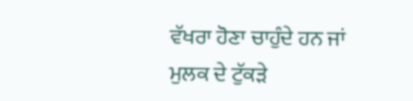ਵੱਖਰਾ ਹੋਣਾ ਚਾਹੁੰਦੇ ਹਨ ਜਾਂ ਮੁਲਕ ਦੇ ਟੁੱਕੜੇ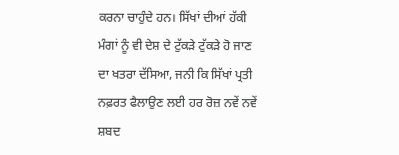ਕਰਨਾ ਚਾਹੁੰਦੇ ਹਨ। ਸਿੱਖਾਂ ਦੀਆਂ ਹੱਕੀ ਮੰਗਾਂ ਨੂੰ ਵੀ ਦੇਸ਼ ਦੇ ਟੁੱਕੜੇ ਟੁੱਕੜੇ ਹੋ ਜਾਣ ਦਾ ਖਤਰਾ ਦੱਸਿਆ, ਜਨੀ ਕਿ ਸਿੱਖਾਂ ਪ੍ਰਤੀ ਨਫ਼ਰਤ ਫੈਲਾਉਣ ਲਈ ਹਰ ਰੋਜ਼ ਨਵੇਂ ਨਵੇਂ ਸ਼ਬਦ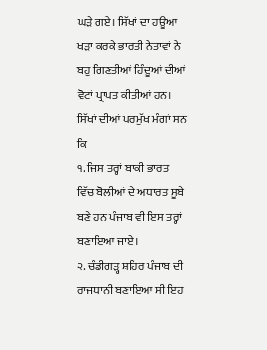ਘੜੇ ਗਏ। ਸਿੱਖਾਂ ਦਾ ਹਊਆ ਖੜਾ ਕਰਕੇ ਭਾਰਤੀ ਨੇਤਾਵਾਂ ਨੇ ਬਹੁ ਗਿਣਤੀਆਂ ਹਿੰਦੂਆਂ ਦੀਆਂ ਵੋਟਾਂ ਪ੍ਰਾਪਤ ਕੀਤੀਆਂ ਹਨ।
ਸਿੱਖਾਂ ਦੀਆਂ ਪਰਮੁੱਖ ਮੰਗਾਂ ਸਨ ਕਿ
੧. ਜਿਸ ਤਰ੍ਹਾਂ ਬਾਕੀ ਭਾਰਤ ਵਿੱਚ ਬੋਲੀਆਂ ਦੇ ਅਧਾਰਤ ਸੂਬੇ ਬਣੇ ਹਨ ਪੰਜਾਬ ਵੀ ਇਸ ਤਰ੍ਹਾਂ ਬਣਾਇਆ ਜਾਏ।
੨. ਚੰਡੀਗੜ੍ਹ ਸ਼ਹਿਰ ਪੰਜਾਬ ਦੀ ਰਾਜਧਾਨੀ ਬਣਾਇਆ ਸੀ ਇਹ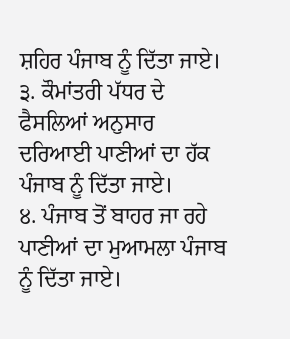ਸ਼ਹਿਰ ਪੰਜਾਬ ਨੂੰ ਦਿੱਤਾ ਜਾਏ।
੩. ਕੌਮਾਂਤਰੀ ਪੱਧਰ ਦੇ ਫੈਸਲਿਆਂ ਅਨੁਸਾਰ ਦਰਿਆਈ ਪਾਣੀਆਂ ਦਾ ਹੱਕ ਪੰਜਾਬ ਨੂੰ ਦਿੱਤਾ ਜਾਏ।
੪. ਪੰਜਾਬ ਤੋਂ ਬਾਹਰ ਜਾ ਰਹੇ ਪਾਣੀਆਂ ਦਾ ਮੁਆਮਲਾ ਪੰਜਾਬ ਨੂੰ ਦਿੱਤਾ ਜਾਏ।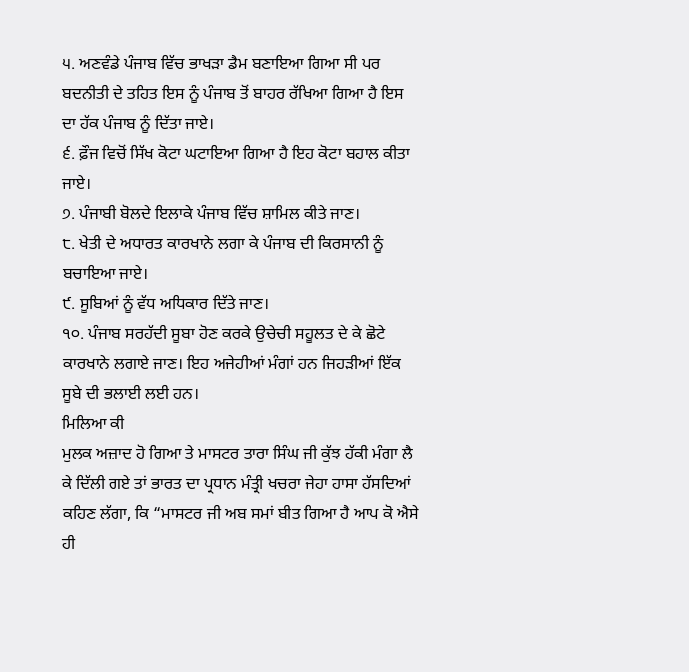੫. ਅਣਵੰਡੇ ਪੰਜਾਬ ਵਿੱਚ ਭਾਖੜਾ ਡੈਮ ਬਣਾਇਆ ਗਿਆ ਸੀ ਪਰ ਬਦਨੀਤੀ ਦੇ ਤਹਿਤ ਇਸ ਨੂੰ ਪੰਜਾਬ ਤੋਂ ਬਾਹਰ ਰੱਖਿਆ ਗਿਆ ਹੈ ਇਸ ਦਾ ਹੱਕ ਪੰਜਾਬ ਨੂੰ ਦਿੱਤਾ ਜਾਏ।
੬. ਫ਼ੌਜ ਵਿਚੋਂ ਸਿੱਖ ਕੋਟਾ ਘਟਾਇਆ ਗਿਆ ਹੈ ਇਹ ਕੋਟਾ ਬਹਾਲ ਕੀਤਾ ਜਾਏ।
੭. ਪੰਜਾਬੀ ਬੋਲਦੇ ਇਲਾਕੇ ਪੰਜਾਬ ਵਿੱਚ ਸ਼ਾਮਿਲ ਕੀਤੇ ਜਾਣ।
੮. ਖੇਤੀ ਦੇ ਅਧਾਰਤ ਕਾਰਖਾਨੇ ਲਗਾ ਕੇ ਪੰਜਾਬ ਦੀ ਕਿਰਸਾਨੀ ਨੂੰ ਬਚਾਇਆ ਜਾਏ।
੯. ਸੂਬਿਆਂ ਨੂੰ ਵੱਧ ਅਧਿਕਾਰ ਦਿੱਤੇ ਜਾਣ।
੧੦. ਪੰਜਾਬ ਸਰਹੱਦੀ ਸੂਬਾ ਹੋਣ ਕਰਕੇ ਉਚੇਚੀ ਸਹੂਲਤ ਦੇ ਕੇ ਛੋਟੇ ਕਾਰਖਾਨੇ ਲਗਾਏ ਜਾਣ। ਇਹ ਅਜੇਹੀਆਂ ਮੰਗਾਂ ਹਨ ਜਿਹੜੀਆਂ ਇੱਕ ਸੂਬੇ ਦੀ ਭਲਾਈ ਲਈ ਹਨ।
ਮਿਲਿਆ ਕੀ
ਮੁਲਕ ਅਜ਼ਾਦ ਹੋ ਗਿਆ ਤੇ ਮਾਸਟਰ ਤਾਰਾ ਸਿੰਘ ਜੀ ਕੁੱਝ ਹੱਕੀ ਮੰਗਾ ਲੈ ਕੇ ਦਿੱਲੀ ਗਏ ਤਾਂ ਭਾਰਤ ਦਾ ਪ੍ਰਧਾਨ ਮੰਤ੍ਰੀ ਖਚਰਾ ਜੇਹਾ ਹਾਸਾ ਹੱਸਦਿਆਂ ਕਹਿਣ ਲੱਗਾ, ਕਿ “ਮਾਸਟਰ ਜੀ ਅਬ ਸਮਾਂ ਬੀਤ ਗਿਆ ਹੈ ਆਪ ਕੋ ਐਸੇ ਹੀ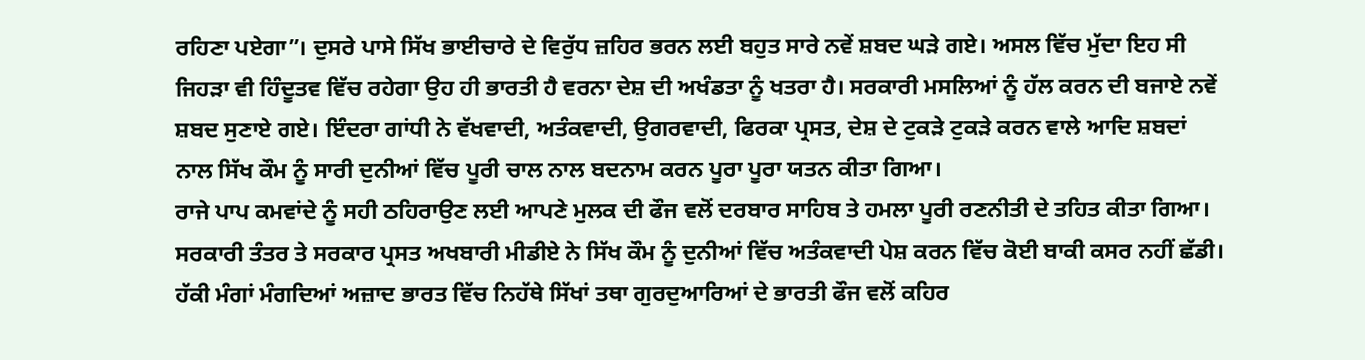ਰਹਿਣਾ ਪਏਗਾ”। ਦੁਸਰੇ ਪਾਸੇ ਸਿੱਖ ਭਾਈਚਾਰੇ ਦੇ ਵਿਰੁੱਧ ਜ਼ਹਿਰ ਭਰਨ ਲਈ ਬਹੁਤ ਸਾਰੇ ਨਵੇਂ ਸ਼ਬਦ ਘੜੇ ਗਏ। ਅਸਲ ਵਿੱਚ ਮੁੱਦਾ ਇਹ ਸੀ ਜਿਹੜਾ ਵੀ ਹਿੰਦੂਤਵ ਵਿੱਚ ਰਹੇਗਾ ਉਹ ਹੀ ਭਾਰਤੀ ਹੈ ਵਰਨਾ ਦੇਸ਼ ਦੀ ਅਖੰਡਤਾ ਨੂੰ ਖਤਰਾ ਹੈ। ਸਰਕਾਰੀ ਮਸਲਿਆਂ ਨੂੰ ਹੱਲ ਕਰਨ ਦੀ ਬਜਾਏ ਨਵੇਂ ਸ਼ਬਦ ਸੁਣਾਏ ਗਏ। ਇੰਦਰਾ ਗਾਂਧੀ ਨੇ ਵੱਖਵਾਦੀ, ਅਤੰਕਵਾਦੀ, ਉਗਰਵਾਦੀ, ਫਿਰਕਾ ਪ੍ਰਸਤ, ਦੇਸ਼ ਦੇ ਟੁਕੜੇ ਟੁਕੜੇ ਕਰਨ ਵਾਲੇ ਆਦਿ ਸ਼ਬਦਾਂ ਨਾਲ ਸਿੱਖ ਕੌਮ ਨੂੰ ਸਾਰੀ ਦੁਨੀਆਂ ਵਿੱਚ ਪੂਰੀ ਚਾਲ ਨਾਲ ਬਦਨਾਮ ਕਰਨ ਪੂਰਾ ਪੂਰਾ ਯਤਨ ਕੀਤਾ ਗਿਆ।
ਰਾਜੇ ਪਾਪ ਕਮਵਾਂਦੇ ਨੂੰ ਸਹੀ ਠਹਿਰਾਉਣ ਲਈ ਆਪਣੇ ਮੁਲਕ ਦੀ ਫੌਜ ਵਲੋਂ ਦਰਬਾਰ ਸਾਹਿਬ ਤੇ ਹਮਲਾ ਪੂਰੀ ਰਣਨੀਤੀ ਦੇ ਤਹਿਤ ਕੀਤਾ ਗਿਆ। ਸਰਕਾਰੀ ਤੰਤਰ ਤੇ ਸਰਕਾਰ ਪ੍ਰਸਤ ਅਖਬਾਰੀ ਮੀਡੀਏ ਨੇ ਸਿੱਖ ਕੌਮ ਨੂੰ ਦੁਨੀਆਂ ਵਿੱਚ ਅਤੰਕਵਾਦੀ ਪੇਸ਼ ਕਰਨ ਵਿੱਚ ਕੋਈ ਬਾਕੀ ਕਸਰ ਨਹੀਂ ਛੱਡੀ। ਹੱਕੀ ਮੰਗਾਂ ਮੰਗਦਿਆਂ ਅਜ਼ਾਦ ਭਾਰਤ ਵਿੱਚ ਨਿਹੱਥੇ ਸਿੱਖਾਂ ਤਥਾ ਗੁਰਦੁਆਰਿਆਂ ਦੇ ਭਾਰਤੀ ਫੌਜ ਵਲੋਂ ਕਹਿਰ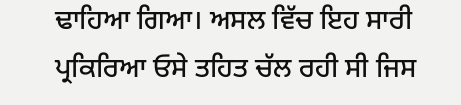ਢਾਹਿਆ ਗਿਆ। ਅਸਲ ਵਿੱਚ ਇਹ ਸਾਰੀ ਪ੍ਰਕਿਰਿਆ ਓਸੇ ਤਹਿਤ ਚੱਲ ਰਹੀ ਸੀ ਜਿਸ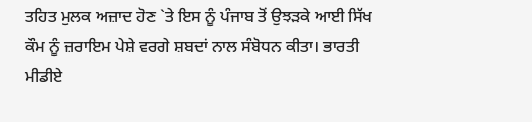ਤਹਿਤ ਮੁਲਕ ਅਜ਼ਾਦ ਹੋਣ `ਤੇ ਇਸ ਨੂੰ ਪੰਜਾਬ ਤੋਂ ਉਝੜਕੇ ਆਈ ਸਿੱਖ ਕੌਮ ਨੂੰ ਜ਼ਰਾਇਮ ਪੇਸ਼ੇ ਵਰਗੇ ਸ਼ਬਦਾਂ ਨਾਲ ਸੰਬੋਧਨ ਕੀਤਾ। ਭਾਰਤੀ ਮੀਡੀਏ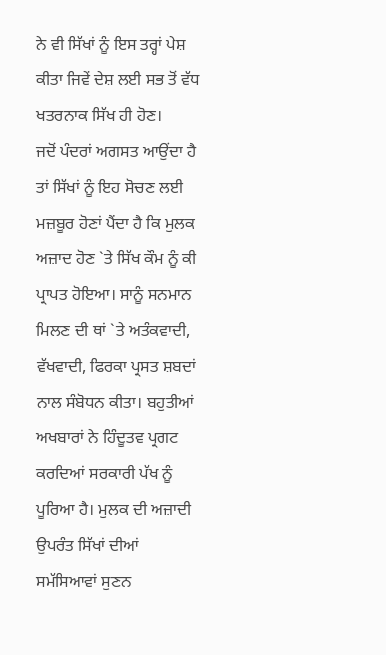ਨੇ ਵੀ ਸਿੱਖਾਂ ਨੂੰ ਇਸ ਤਰ੍ਹਾਂ ਪੇਸ਼ ਕੀਤਾ ਜਿਵੇਂ ਦੇਸ਼ ਲਈ ਸਭ ਤੋਂ ਵੱਧ ਖਤਰਨਾਕ ਸਿੱਖ ਹੀ ਹੋਣ।
ਜਦੋਂ ਪੰਦਰਾਂ ਅਗਸਤ ਆਉਂਦਾ ਹੈ ਤਾਂ ਸਿੱਖਾਂ ਨੂੰ ਇਹ ਸੋਚਣ ਲਈ ਮਜ਼ਬੂਰ ਹੋਣਾਂ ਪੈਂਦਾ ਹੈ ਕਿ ਮੁਲਕ ਅਜ਼ਾਦ ਹੋਣ `ਤੇ ਸਿੱਖ ਕੌਮ ਨੂੰ ਕੀ ਪ੍ਰਾਪਤ ਹੋਇਆ। ਸਾਨੂੰ ਸਨਮਾਨ ਮਿਲਣ ਦੀ ਥਾਂ `ਤੇ ਅਤੰਕਵਾਦੀ, ਵੱਖਵਾਦੀ, ਫਿਰਕਾ ਪ੍ਰਸਤ ਸ਼ਬਦਾਂ ਨਾਲ ਸੰਬੋਧਨ ਕੀਤਾ। ਬਹੁਤੀਆਂ ਅਖਬਾਰਾਂ ਨੇ ਹਿੰਦੂਤਵ ਪ੍ਰਗਟ ਕਰਦਿਆਂ ਸਰਕਾਰੀ ਪੱਖ ਨੂੰ ਪੂਰਿਆ ਹੈ। ਮੁਲਕ ਦੀ ਅਜ਼ਾਦੀ ਉਪਰੰਤ ਸਿੱਖਾਂ ਦੀਆਂ ਸਮੱਸਿਆਵਾਂ ਸੁਣਨ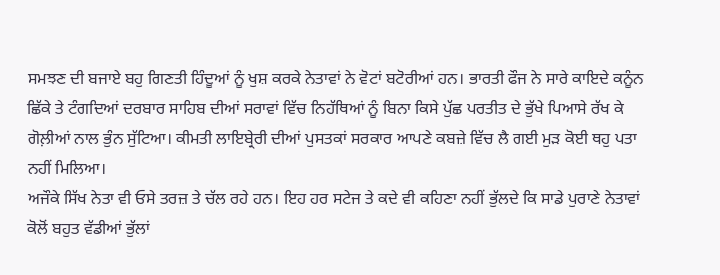ਸਮਝਣ ਦੀ ਬਜਾਏ ਬਹੁ ਗਿਣਤੀ ਹਿੰਦੂਆਂ ਨੂੰ ਖੁਸ਼ ਕਰਕੇ ਨੇਤਾਵਾਂ ਨੇ ਵੋਟਾਂ ਬਟੋਰੀਆਂ ਹਨ। ਭਾਰਤੀ ਫੌਜ ਨੇ ਸਾਰੇ ਕਾਇਦੇ ਕਨੂੰਨ ਛਿੱਕੇ ਤੇ ਟੰਗਦਿਆਂ ਦਰਬਾਰ ਸਾਹਿਬ ਦੀਆਂ ਸਰਾਵਾਂ ਵਿੱਚ ਨਿਹੱਥਿਆਂ ਨੂੰ ਬਿਨਾ ਕਿਸੇ ਪੁੱਛ ਪਰਤੀਤ ਦੇ ਭੁੱਖੇ ਪਿਆਸੇ ਰੱਖ ਕੇ ਗੋਲ਼ੀਆਂ ਨਾਲ ਭੁੰਨ ਸੁੱਟਿਆ। ਕੀਮਤੀ ਲਾਇਬ੍ਰੇਰੀ ਦੀਆਂ ਪੁਸਤਕਾਂ ਸਰਕਾਰ ਆਪਣੇ ਕਬਜ਼ੇ ਵਿੱਚ ਲੈ ਗਈ ਮੁੜ ਕੋਈ ਥਹੁ ਪਤਾ ਨਹੀਂ ਮਿਲਿਆ।
ਅਜੌਕੇ ਸਿੱਖ ਨੇਤਾ ਵੀ ਓਸੇ ਤਰਜ਼ ਤੇ ਚੱਲ ਰਹੇ ਹਨ। ਇਹ ਹਰ ਸਟੇਜ ਤੇ ਕਦੇ ਵੀ ਕਹਿਣਾ ਨਹੀਂ ਭੁੱਲਦੇ ਕਿ ਸਾਡੇ ਪੁਰਾਣੇ ਨੇਤਾਵਾਂ ਕੋਲੋਂ ਬਹੁਤ ਵੱਡੀਆਂ ਭੁੱਲਾਂ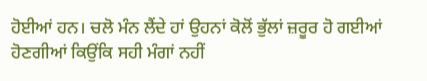ਹੋਈਆਂ ਹਨ। ਚਲੋ ਮੰਨ ਲੈਂਦੇ ਹਾਂ ਉਹਨਾਂ ਕੋਲੋਂ ਭੁੱਲਾਂ ਜ਼ਰੂਰ ਹੋ ਗਈਆਂ ਹੋਣਗੀਆਂ ਕਿਉਂਕਿ ਸਹੀ ਮੰਗਾਂ ਨਹੀਂ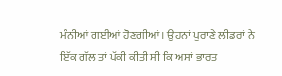ਮੰਨੀਆਂ ਗਈਆਂ ਹੋਣਗੀਆਂ। ਉਹਨਾਂ ਪੁਰਾਣੇ ਲੀਡਰਾਂ ਨੇ ਇੱਕ ਗੱਲ ਤਾਂ ਪੱਕੀ ਕੀਤੀ ਸੀ ਕਿ ਅਸਾਂ ਭਾਰਤ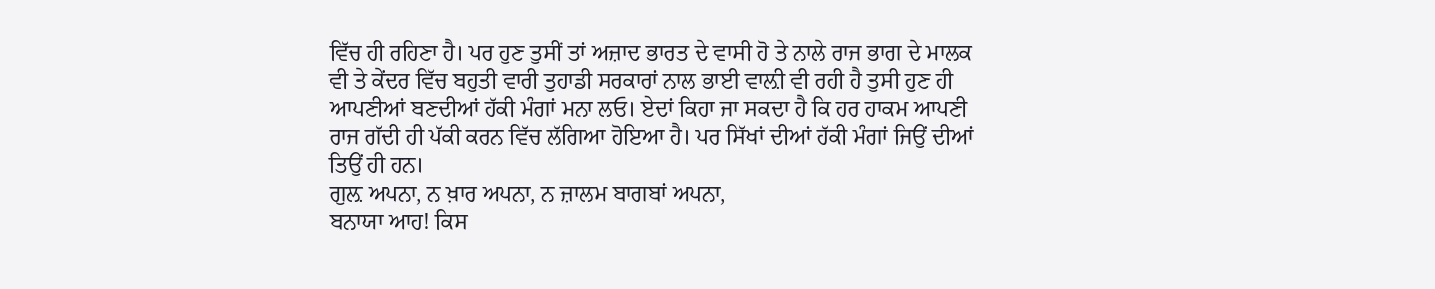ਵਿੱਚ ਹੀ ਰਹਿਣਾ ਹੈ। ਪਰ ਹੁਣ ਤੁਸੀਂ ਤਾਂ ਅਜ਼ਾਦ ਭਾਰਤ ਦੇ ਵਾਸੀ ਹੋ ਤੇ ਨਾਲੇ ਰਾਜ ਭਾਗ ਦੇ ਮਾਲਕ ਵੀ ਤੇ ਕੇਂਦਰ ਵਿੱਚ ਬਹੁਤੀ ਵਾਰੀ ਤੁਹਾਡੀ ਸਰਕਾਰਾਂ ਨਾਲ ਭਾਈ ਵਾਲ਼ੀ ਵੀ ਰਹੀ ਹੈ ਤੁਸੀ ਹੁਣ ਹੀ ਆਪਣੀਆਂ ਬਣਦੀਆਂ ਹੱਕੀ ਮੰਗਾਂ ਮਨਾ ਲਓ। ਏਦਾਂ ਕਿਹਾ ਜਾ ਸਕਦਾ ਹੈ ਕਿ ਹਰ ਹਾਕਮ ਆਪਣੀ ਰਾਜ ਗੱਦੀ ਹੀ ਪੱਕੀ ਕਰਨ ਵਿੱਚ ਲੱਗਿਆ ਹੋਇਆ ਹੈ। ਪਰ ਸਿੱਖਾਂ ਦੀਆਂ ਹੱਕੀ ਮੰਗਾਂ ਜਿਉਂ ਦੀਆਂ ਤਿਉਂ ਹੀ ਹਨ।
ਗੁਲ਼ ਅਪਨਾ, ਨ ਖ਼ਾਰ ਅਪਨਾ, ਨ ਜ਼ਾਲਮ ਬਾਗਬਾਂ ਅਪਨਾ,
ਬਨਾਯਾ ਆਹ! ਕਿਸ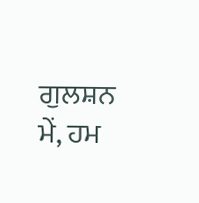ਗੁਲਸ਼ਨ ਮੇਂ, ਹਮ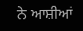ਨੇ ਆਸ਼ੀਆਂ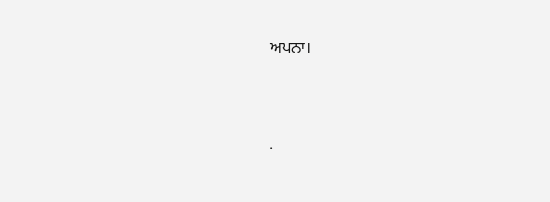ਅਪਨਾ।




.